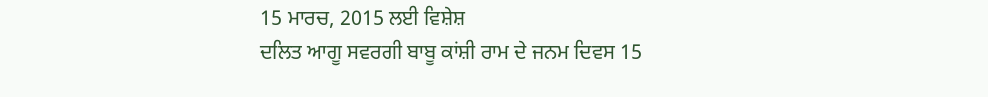15 ਮਾਰਚ, 2015 ਲਈ ਵਿਸ਼ੇਸ਼
ਦਲਿਤ ਆਗੂ ਸਵਰਗੀ ਬਾਬੂ ਕਾਂਸ਼ੀ ਰਾਮ ਦੇ ਜਨਮ ਦਿਵਸ 15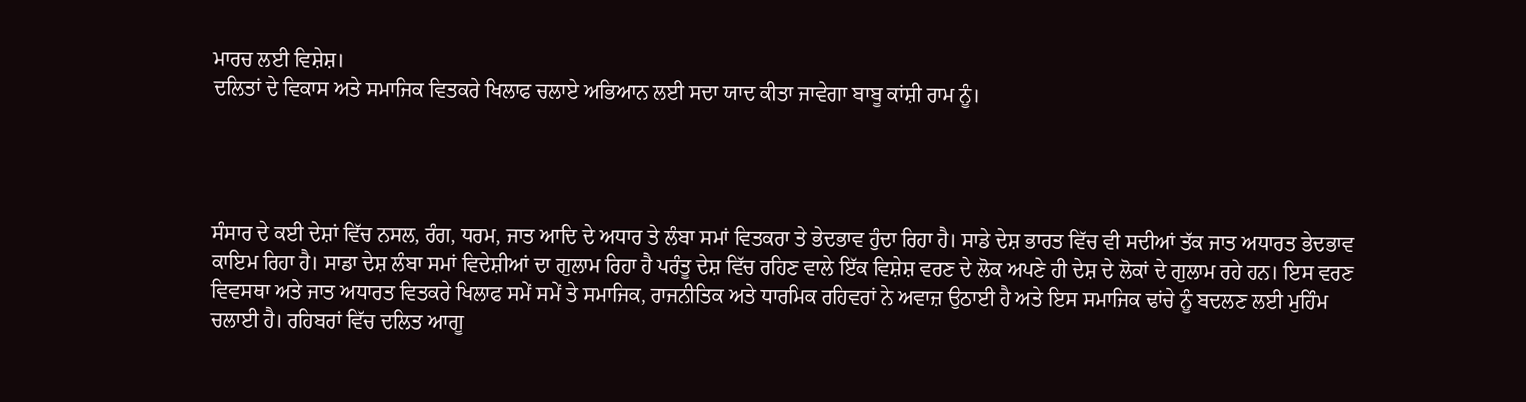ਮਾਰਚ ਲਈ ਵਿਸ਼ੇਸ਼।
ਦਲਿਤਾਂ ਦੇ ਵਿਕਾਸ ਅਤੇ ਸਮਾਜਿਕ ਵਿਤਕਰੇ ਖਿਲਾਫ ਚਲਾਏ ਅਭਿਆਨ ਲਈ ਸਦਾ ਯਾਦ ਕੀਤਾ ਜਾਵੇਗਾ ਬਾਬੂ ਕਾਂਸ਼ੀ ਰਾਮ ਨੂੰ।




ਸੰਸਾਰ ਦੇ ਕਈ ਦੇਸ਼ਾਂ ਵਿੱਚ ਨਸਲ, ਰੰਗ, ਧਰਮ, ਜਾਤ ਆਦਿ ਦੇ ਅਧਾਰ ਤੇ ਲੰਬਾ ਸਮਾਂ ਵਿਤਕਰਾ ਤੇ ਭੇਦਭਾਵ ਹੁੰਦਾ ਰਿਹਾ ਹੈ। ਸਾਡੇ ਦੇਸ਼ ਭਾਰਤ ਵਿੱਚ ਵੀ ਸਦੀਆਂ ਤੱਕ ਜਾਤ ਅਧਾਰਤ ਭੇਦਭਾਵ ਕਾਇਮ ਰਿਹਾ ਹੈ। ਸਾਡਾ ਦੇਸ਼ ਲੰਬਾ ਸਮਾਂ ਵਿਦੇਸ਼ੀਆਂ ਦਾ ਗੁਲਾਮ ਰਿਹਾ ਹੈ ਪਰੰਤੂ ਦੇਸ਼ ਵਿੱਚ ਰਹਿਣ ਵਾਲੇ ਇੱਕ ਵਿਸ਼ੇਸ਼ ਵਰਣ ਦੇ ਲੋਕ ਅਪਣੇ ਹੀ ਦੇਸ਼ ਦੇ ਲੋਕਾਂ ਦੇ ਗੁਲਾਮ ਰਹੇ ਹਨ। ਇਸ ਵਰਣ ਵਿਵਸਥਾ ਅਤੇ ਜਾਤ ਅਧਾਰਤ ਵਿਤਕਰੇ ਖਿਲਾਫ ਸਮੇਂ ਸਮੇਂ ਤੇ ਸਮਾਜਿਕ, ਰਾਜਨੀਤਿਕ ਅਤੇ ਧਾਰਮਿਕ ਰਹਿਵਰਾਂ ਨੇ ਅਵਾਜ਼ ਉਠਾਈ ਹੈ ਅਤੇ ਇਸ ਸਮਾਜਿਕ ਢਾਂਚੇ ਨੂੰ ਬਦਲਣ ਲਈ ਮੁਹਿੰਮ ਚਲਾਈ ਹੈ। ਰਹਿਬਰਾਂ ਵਿੱਚ ਦਲਿਤ ਆਗੂ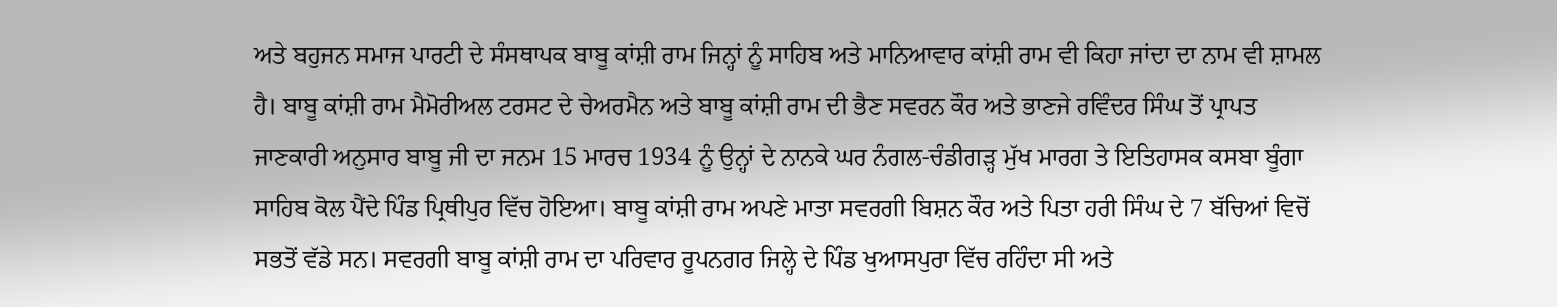ਅਤੇ ਬਹੁਜਨ ਸਮਾਜ ਪਾਰਟੀ ਦੇ ਸੰਸਥਾਪਕ ਬਾਬੂ ਕਾਂਸ਼ੀ ਰਾਮ ਜਿਨ੍ਹਾਂ ਨੂੰ ਸਾਹਿਬ ਅਤੇ ਮਾਨਿਆਵਾਰ ਕਾਂਸ਼ੀ ਰਾਮ ਵੀ ਕਿਹਾ ਜਾਂਦਾ ਦਾ ਨਾਮ ਵੀ ਸ਼ਾਮਲ ਹੈ। ਬਾਬੂ ਕਾਂਸ਼ੀ ਰਾਮ ਮੈਮੋਰੀਅਲ ਟਰਸਟ ਦੇ ਚੇਅਰਮੈਨ ਅਤੇ ਬਾਬੂ ਕਾਂਸ਼ੀ ਰਾਮ ਦੀ ਭੈਣ ਸਵਰਨ ਕੌਰ ਅਤੇ ਭਾਣਜੇ ਰਵਿੰਦਰ ਸਿੰਘ ਤੋਂ ਪ੍ਰਾਪਤ ਜਾਣਕਾਰੀ ਅਨੁਸਾਰ ਬਾਬੂ ਜੀ ਦਾ ਜਨਮ 15 ਮਾਰਚ 1934 ਨੂੰ ਉਨ੍ਹਾਂ ਦੇ ਨਾਨਕੇ ਘਰ ਨੰਗਲ-ਚੰਡੀਗੜ੍ਹ ਮੁੱਖ ਮਾਰਗ ਤੇ ਇਤਿਹਾਸਕ ਕਸਬਾ ਬੂੰਗਾ ਸਾਹਿਬ ਕੋਲ ਪੈਂਦੇ ਪਿੰਡ ਪ੍ਰਿਥੀਪੁਰ ਵਿੱਚ ਹੋਇਆ। ਬਾਬੂ ਕਾਂਸ਼ੀ ਰਾਮ ਅਪਣੇ ਮਾਤਾ ਸਵਰਗੀ ਬਿਸ਼ਨ ਕੌਰ ਅਤੇ ਪਿਤਾ ਹਰੀ ਸਿੰਘ ਦੇ 7 ਬੱਚਿਆਂ ਵਿਚੋਂ ਸਭਤੋਂ ਵੱਡੇ ਸਨ। ਸਵਰਗੀ ਬਾਬੂ ਕਾਂਸ਼ੀ ਰਾਮ ਦਾ ਪਰਿਵਾਰ ਰੂਪਨਗਰ ਜਿਲ੍ਹੇ ਦੇ ਪਿੰਡ ਖੁਆਸਪੁਰਾ ਵਿੱਚ ਰਹਿੰਦਾ ਸੀ ਅਤੇ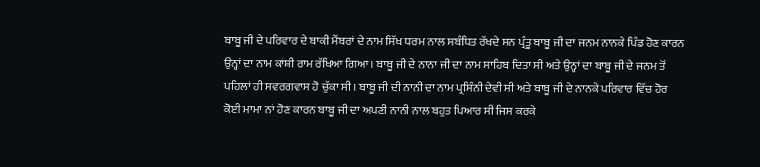ਬਾਬੂ ਜੀ ਦੇ ਪਰਿਵਾਰ ਦੇ ਬਾਕੀ ਮੈਂਬਰਾਂ ਦੇ ਨਾਮ ਸਿੱਖ ਧਰਮ ਨਾਲ ਸਬੰਧਿਤ ਰੱਖਦੇ ਸਨ ਪ੍ਰੰਤੂ ਬਾਬੂ ਜੀ ਦਾ ਜਨਮ ਨਾਨਕੇ ਪਿੰਡ ਹੋਣ ਕਾਰਨ ਉਨ੍ਹਾਂ ਦਾ ਨਾਮ ਕਾਂਸ਼ੀ ਰਾਮ ਰੱਖਿਆ ਗਿਆ। ਬਾਬੂ ਜੀ ਦੇ ਨਾਨਾ ਜੀ ਦਾ ਨਾਮ ਸਾਹਿਬ ਦਿਤਾ ਸੀ ਅਤੇ ਉਨ੍ਹਾਂ ਦਾ ਬਾਬੂ ਜੀ ਦੇ ਜਨਮ ਤੋਂ ਪਹਿਲਾਂ ਹੀ ਸਵਰਗਵਾਸ ਹੋ ਚੁੱਕਾ ਸੀ। ਬਾਬੂ ਜੀ ਦੀ ਨਾਨੀ ਦਾ ਨਾਮ ਪ੍ਰਸਿੰਨੀ ਦੇਵੀ ਸੀ ਅਤੇ ਬਾਬੂ ਜੀ ਦੇ ਨਾਨਕੇ ਪਰਿਵਾਰ ਵਿੱਚ ਹੋਰ ਕੋਈ ਮਾਮਾ ਨਾਂ ਹੋਣ ਕਾਰਨ ਬਾਬੂ ਜੀ ਦਾ ਅਪਣੀ ਨਾਨੀ ਨਾਲ ਬਹੁਤ ਪਿਆਰ ਸੀ ਜਿਸ ਕਰਕੇ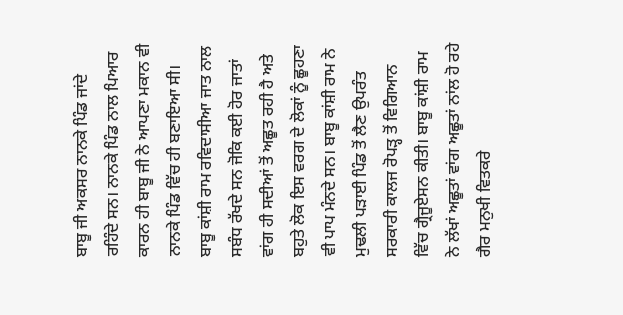ਬਾਬੂ ਜੀ ਅਕਸਰ ਨਾਨਕੇ ਪਿੰਡ ਜਾਂਦੇ ਰਹਿੰਦੇ ਸਨ। ਨਾਨਕੇ ਪਿੰਡ ਨਾਲ ਪਿਆਰ ਕਾਰਨ ਹੀ ਬਾਬੂ ਜੀ ਨੇ ਆਪਣਾ ਮਕਾਨ ਵੀ ਨਾਨਕੇ ਪਿੰਡ ਵਿੱਚ ਹੀ ਬਣਾਇਆ ਸੀ। ਬਾਬੂ ਕਾਂਸ਼ੀ ਰਾਮ ਰਵਿਦਾਸੀਆ ਜਾਤ ਨਾਲ ਸਬੰਧ ਰੱਖਦੇ ਸਨ ਜੋਕਿ ਕਈ ਹੋਰ ਜਾਤਾਂ ਵਾਂਗ ਹੀ ਸਦੀਆਂ ਤੋਂ ਅਛੂਤ ਰਹੀ ਹੈ ਅਤੇ ਬਹੁਤੇ ਲੋਕ ਇਸ ਵਰਗ ਦੇ ਲੋਕਾਂ ਨੂੰ ਛੂਹਣਾ ਵੀ ਪਾਪ ਮੰਨਦੇ ਸਨ। ਬਾਬੂ ਕਾਂਸ਼ੀ ਰਾਮ ਨੇ ਮੁਢਲੀ ਪੜਾਈ ਪਿੰਡ ਤੋਂ ਲੈਣ ਉਪਰੰਤ ਸਰਕਾਰੀ ਕਾਲਜ ਰੋਪੜ੍ਹ ਤੋਂ ਵਿਗਿਆਨ ਵਿੱਚ ਗ੍ਰੈਜੂਏਸਨ ਕੀਤੀ। ਬਾਬੂ ਕਾਂਸ਼ੀ ਰਾਮ ਨੇ ਲੱਖਾਂ ਅਛੂਤਾਂ ਵਾਂਗ ਅਛੂਤਾਂ ਨਾਂਲ ਹੋ ਰਹੇ ਗੈਰ ਮਨੁਖੀ ਵਿਤਕਰੇ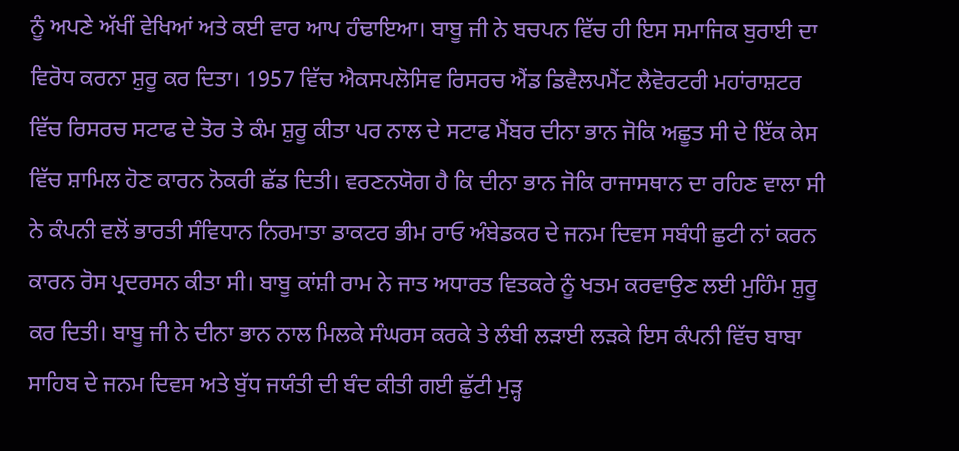ਨੂੰ ਅਪਣੇ ਅੱਖੀਂ ਵੇਖਿਆਂ ਅਤੇ ਕਈ ਵਾਰ ਆਪ ਹੰਢਾਇਆ। ਬਾਬੂ ਜੀ ਨੇ ਬਚਪਨ ਵਿੱਚ ਹੀ ਇਸ ਸਮਾਜਿਕ ਬੁਰਾਈ ਦਾ ਵਿਰੋਧ ਕਰਨਾ ਸ਼ੁਰੂ ਕਰ ਦਿਤਾ। 1957 ਵਿੱਚ ਐਕਸਪਲੋਸਿਵ ਰਿਸਰਚ ਐਂਡ ਡਿਵੈਲਪਮੈਂਟ ਲੈਵੋਰਟਰੀ ਮਹਾਂਰਾਸ਼ਟਰ ਵਿੱਚ ਰਿਸਰਚ ਸਟਾਫ ਦੇ ਤੋਰ ਤੇ ਕੰਮ ਸ਼ੁਰੂ ਕੀਤਾ ਪਰ ਨਾਲ ਦੇ ਸਟਾਫ ਮੈਂਬਰ ਦੀਨਾ ਭਾਨ ਜੋਕਿ ਅਛੂਤ ਸੀ ਦੇ ਇੱਕ ਕੇਸ ਵਿੱਚ ਸ਼ਾਮਿਲ ਹੋਣ ਕਾਰਨ ਨੋਕਰੀ ਛੱਡ ਦਿਤੀ। ਵਰਣਨਯੋਗ ਹੈ ਕਿ ਦੀਨਾ ਭਾਨ ਜੋਕਿ ਰਾਜਾਸਥਾਨ ਦਾ ਰਹਿਣ ਵਾਲਾ ਸੀ ਨੇ ਕੰਪਨੀ ਵਲੋਂ ਭਾਰਤੀ ਸੰਵਿਧਾਨ ਨਿਰਮਾਤਾ ਡਾਕਟਰ ਭੀਮ ਰਾਓ ਅੰਬੇਡਕਰ ਦੇ ਜਨਮ ਦਿਵਸ ਸਬੰਧੀ ਛੁਟੀ ਨਾਂ ਕਰਨ ਕਾਰਨ ਰੋਸ ਪ੍ਰਦਰਸਨ ਕੀਤਾ ਸੀ। ਬਾਬੂ ਕਾਂਸ਼ੀ ਰਾਮ ਨੇ ਜਾਤ ਅਧਾਰਤ ਵਿਤਕਰੇ ਨੂੰ ਖਤਮ ਕਰਵਾਉਣ ਲਈ ਮੁਹਿੰਮ ਸ਼ੁਰੂ ਕਰ ਦਿਤੀ। ਬਾਬੂ ਜੀ ਨੇ ਦੀਨਾ ਭਾਨ ਨਾਲ ਮਿਲਕੇ ਸੰਘਰਸ ਕਰਕੇ ਤੇ ਲੰਬੀ ਲੜਾਈ ਲੜਕੇ ਇਸ ਕੰਪਨੀ ਵਿੱਚ ਬਾਬਾ ਸਾਹਿਬ ਦੇ ਜਨਮ ਦਿਵਸ ਅਤੇ ਬੁੱਧ ਜਯੰਤੀ ਦੀ ਬੰਦ ਕੀਤੀ ਗਈ ਛੁੱਟੀ ਮੁੜ੍ਹ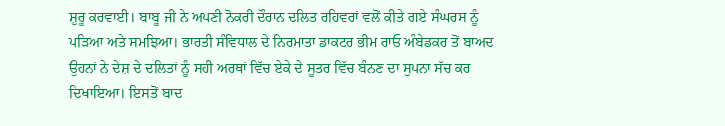ਸ਼ੁਰੂ ਕਰਵਾਈ। ਬਾਬੂ ਜੀ ਨੇ ਅਪਣੀ ਨੋਕਰੀ ਦੌਰਾਨ ਦਲਿਤ ਰਹਿਵਰਾਂ ਵਲੋਂ ਕੀਤੇ ਗਏ ਸੰਘਰਸ ਨੂੰ ਪੜਿਆ ਅਤੇ ਸਮਝਿਆ। ਭਾਰਤੀ ਸੰਵਿਧਾਲ ਦੇ ਨਿਰਮਾਤਾ ਡਾਕਟਰ ਭੀਮ ਰਾਓ ਅੰਬੇਡਕਰ ਤੋਂ ਬਾਅਦ ਉਹਨਾਂ ਨੇ ਦੇਸ਼ ਦੇ ਦਲਿਤਾਂ ਨੂੰ ਸਹੀ ਅਰਥਾਂ ਵਿੱਚ ਏਕੇ ਦੇ ਸੂਤਰ ਵਿੱਚ ਬੰਨਣ ਦਾ ਸੁਪਨਾ ਸੱਚ ਕਰ ਦਿਖਾਇਆ। ਇਸਤੋਂ ਬਾਦ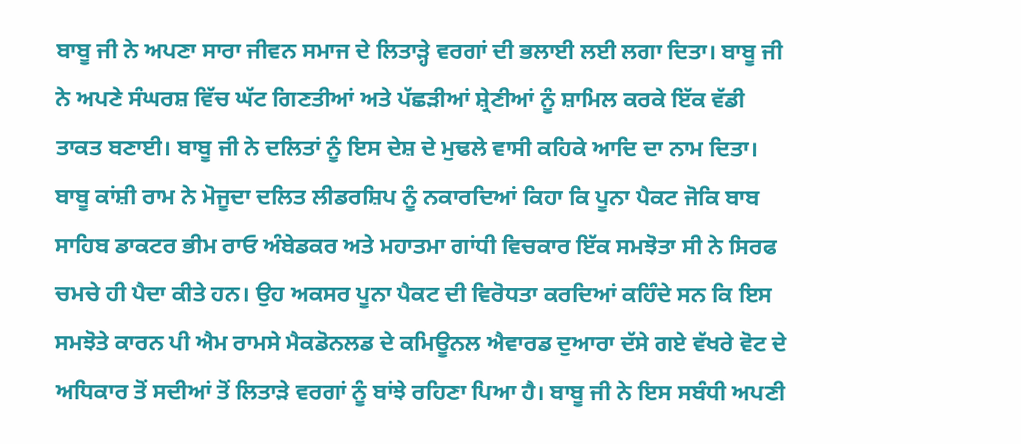ਬਾਬੂ ਜੀ ਨੇ ਅਪਣਾ ਸਾਰਾ ਜੀਵਨ ਸਮਾਜ ਦੇ ਲਿਤਾੜ੍ਹੇ ਵਰਗਾਂ ਦੀ ਭਲਾਈ ਲਈ ਲਗਾ ਦਿਤਾ। ਬਾਬੂ ਜੀ ਨੇ ਅਪਣੇ ਸੰਘਰਸ਼ ਵਿੱਚ ਘੱਟ ਗਿਣਤੀਆਂ ਅਤੇ ਪੱਛੜੀਆਂ ਸ਼੍ਰੇਣੀਆਂ ਨੂੰ ਸ਼ਾਮਿਲ ਕਰਕੇ ਇੱਕ ਵੱਡੀ ਤਾਕਤ ਬਣਾਈ। ਬਾਬੂ ਜੀ ਨੇ ਦਲਿਤਾਂ ਨੂੰ ਇਸ ਦੇਸ਼ ਦੇ ਮੁਢਲੇ ਵਾਸੀ ਕਹਿਕੇ ਆਦਿ ਦਾ ਨਾਮ ਦਿਤਾ। ਬਾਬੂ ਕਾਂਸ਼ੀ ਰਾਮ ਨੇ ਮੋਜੂਦਾ ਦਲਿਤ ਲੀਡਰਸ਼ਿਪ ਨੂੰ ਨਕਾਰਦਿਆਂ ਕਿਹਾ ਕਿ ਪੂਨਾ ਪੈਕਟ ਜੋਕਿ ਬਾਬ ਸਾਹਿਬ ਡਾਕਟਰ ਭੀਮ ਰਾਓ ਅੰਬੇਡਕਰ ਅਤੇ ਮਹਾਤਮਾ ਗਾਂਧੀ ਵਿਚਕਾਰ ਇੱਕ ਸਮਝੋਤਾ ਸੀ ਨੇ ਸਿਰਫ ਚਮਚੇ ਹੀ ਪੈਦਾ ਕੀਤੇ ਹਨ। ਉਹ ਅਕਸਰ ਪੂਨਾ ਪੈਕਟ ਦੀ ਵਿਰੋਧਤਾ ਕਰਦਿਆਂ ਕਹਿੰਦੇ ਸਨ ਕਿ ਇਸ ਸਮਝੋਤੇ ਕਾਰਨ ਪੀ ਐਮ ਰਾਮਸੇ ਮੈਕਡੋਨਲਡ ਦੇ ਕਮਿਊਨਲ ਐਵਾਰਡ ਦੁਆਰਾ ਦੱਸੇ ਗਏ ਵੱਖਰੇ ਵੋਟ ਦੇ ਅਧਿਕਾਰ ਤੋਂ ਸਦੀਆਂ ਤੋਂ ਲਿਤਾੜੇ ਵਰਗਾਂ ਨੂੰ ਬਾਂਝੇ ਰਹਿਣਾ ਪਿਆ ਹੈ। ਬਾਬੂ ਜੀ ਨੇ ਇਸ ਸਬੰਧੀ ਅਪਣੀ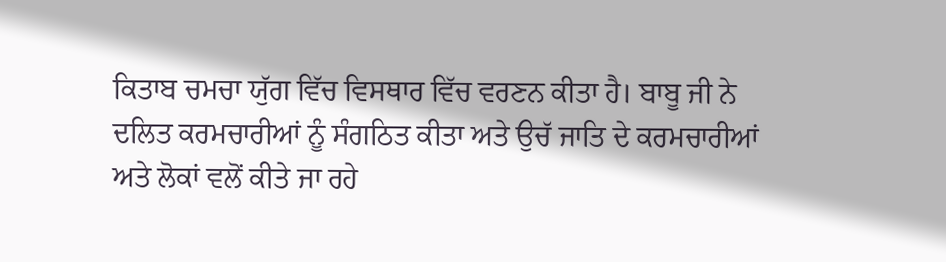ਕਿਤਾਬ ਚਮਚਾ ਯੁੱਗ ਵਿੱਚ ਵਿਸਥਾਰ ਵਿੱਚ ਵਰਣਨ ਕੀਤਾ ਹੈ। ਬਾਬੂ ਜੀ ਨੇ ਦਲਿਤ ਕਰਮਚਾਰੀਆਂ ਨੂੰ ਸੰਗਠਿਤ ਕੀਤਾ ਅਤੇ ਉਚੱ ਜਾਤਿ ਦੇ ਕਰਮਚਾਰੀਆਂ ਅਤੇ ਲੋਕਾਂ ਵਲੋਂ ਕੀਤੇ ਜਾ ਰਹੇ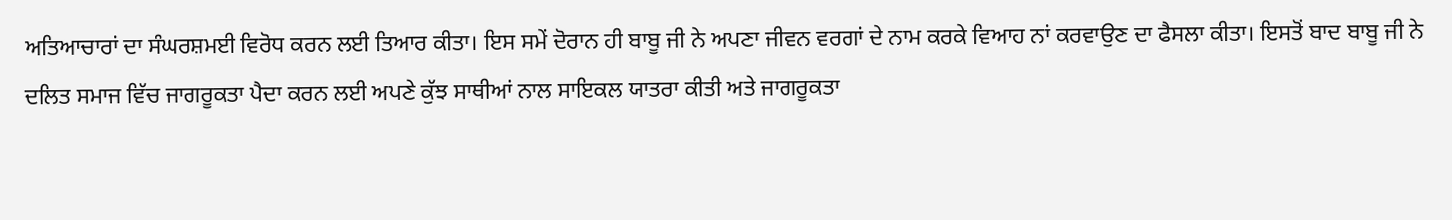ਅਤਿਆਚਾਰਾਂ ਦਾ ਸੰਘਰਸ਼ਮਈ ਵਿਰੋਧ ਕਰਨ ਲਈ ਤਿਆਰ ਕੀਤਾ। ਇਸ ਸਮੇਂ ਦੋਰਾਨ ਹੀ ਬਾਬੂ ਜੀ ਨੇ ਅਪਣਾ ਜੀਵਨ ਵਰਗਾਂ ਦੇ ਨਾਮ ਕਰਕੇ ਵਿਆਹ ਨਾਂ ਕਰਵਾਉਣ ਦਾ ਫੈਸਲਾ ਕੀਤਾ। ਇਸਤੋਂ ਬਾਦ ਬਾਬੂ ਜੀ ਨੇ ਦਲਿਤ ਸਮਾਜ ਵਿੱਚ ਜਾਗਰੂਕਤਾ ਪੈਦਾ ਕਰਨ ਲਈ ਅਪਣੇ ਕੁੱਝ ਸਾਥੀਆਂ ਨਾਲ ਸਾਇਕਲ ਯਾਤਰਾ ਕੀਤੀ ਅਤੇ ਜਾਗਰੂਕਤਾ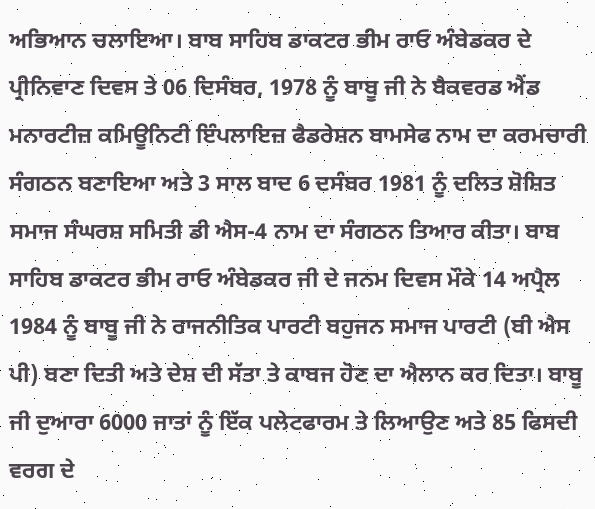ਅਭਿਆਨ ਚਲਾਇਆ। ਬਾਬ ਸਾਹਿਬ ਡਾਕਟਰ ਭੀਮ ਰਾਓ ਅੰਬੇਡਕਰ ਦੇ ਪ੍ਰੀਨਿਵਾਣ ਦਿਵਸ ਤੇ 06 ਦਿਸੰਬਰ, 1978 ਨੂੰ ਬਾਬੂ ਜੀ ਨੇ ਬੈਕਵਰਡ ਐਂਡ ਮਨਾਰਟੀਜ਼ ਕਮਿਊਨਿਟੀ ਇੰਪਲਾਇਜ਼ ਫੈਡਰੇਸ਼ਨ ਬਾਮਸੇਫ ਨਾਮ ਦਾ ਕਰਮਚਾਰੀ ਸੰਗਠਨ ਬਣਾਇਆ ਅਤੇ 3 ਸਾਲ ਬਾਦ 6 ਦਸੰਬਰ 1981 ਨੂੰ ਦਲਿਤ ਸ਼ੋਸ਼ਿਤ ਸਮਾਜ ਸੰਘਰਸ਼ ਸਮਿਤੀ ਡੀ ਐਸ-4 ਨਾਮ ਦਾ ਸੰਗਠਨ ਤਿਆਰ ਕੀਤਾ। ਬਾਬ ਸਾਹਿਬ ਡਾਕਟਰ ਭੀਮ ਰਾਓ ਅੰਬੇਡਕਰ ਜੀ ਦੇ ਜਨਮ ਦਿਵਸ ਮੌਕੇ 14 ਅਪ੍ਰੈਲ 1984 ਨੂੰ ਬਾਬੂ ਜੀ ਨੇ ਰਾਜਨੀਤਿਕ ਪਾਰਟੀ ਬਹੁਜਨ ਸਮਾਜ ਪਾਰਟੀ (ਬੀ ਐਸ ਪੀ) ਬਣਾ ਦਿਤੀ ਅਤੇ ਦੇਸ਼ ਦੀ ਸੱਤਾ ਤੇ ਕਾਬਜ ਹੋਣ ਦਾ ਐਲਾਨ ਕਰ ਦਿਤਾ। ਬਾਬੂ ਜੀ ਦੁਆਰਾ 6000 ਜਾਤਾਂ ਨੂੰ ਇੱਕ ਪਲੇਟਫਾਰਮ ਤੇ ਲਿਆਉਣ ਅਤੇ 85 ਫਿਸਦੀ ਵਰਗ ਦੇ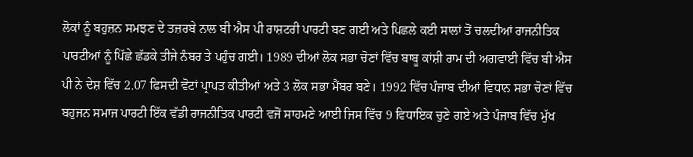ਲੋਕਾਂ ਨੂੰ ਬਹੁਜ਼ਨ ਸਮਝਣ ਦੇ ਤਜ਼ਰਬੇ ਨਾਲ ਬੀ ਐਸ ਪੀ ਰਾਸ਼ਟਰੀ ਪਾਰਟੀ ਬਣ ਗਈ ਅਤੇ ਪਿਛਲੇ ਕਈ ਸਾਲਾਂ ਤੋਂ ਚਲਦੀਆਂ ਰਾਜਨੀਤਿਕ ਪਾਰਟੀਆਂ ਨੂੰ ਪਿੱਛੇ ਛੱਡਕੇ ਤੀਜੇ ਨੰਬਰ ਤੇ ਪਹੁੰਚ ਗਈ। 1989 ਦੀਆਂ ਲੋਕ ਸਭਾ ਚੋਣਾਂ ਵਿੱਚ ਬਾਬੂ ਕਾਂਸ਼ੀ ਰਾਮ ਦੀ ਅਗਵਾਈ ਵਿੱਚ ਬੀ ਐਸ ਪੀ ਨੇ ਦੇਸ਼ ਵਿੱਚ 2.07 ਫਿਸਦੀ ਵੋਟਾਂ ਪ੍ਰਾਪਤ ਕੀਤੀਆਂ ਅਤੇ 3 ਲੋਕ ਸਭਾ ਮੈਂਬਰ ਬਣੇ। 1992 ਵਿੱਚ ਪੰਜਾਬ ਦੀਆਂ ਵਿਧਾਨ ਸਭਾ ਚੋਣਾਂ ਵਿੱਚ ਬਹੁਜਨ ਸਮਾਜ ਪਾਰਟੀ ਇੱਕ ਵੱਡੀ ਰਾਜਨੀਤਿਕ ਪਾਰਟੀ ਵਜੋਂ ਸਾਹਮਣੇ ਆਈ ਜਿਸ ਵਿੱਚ 9 ਵਿਧਾਇਕ ਚੁਣੇ ਗਏ ਅਤੇ ਪੰਜਾਬ ਵਿੱਚ ਮੁੱਖ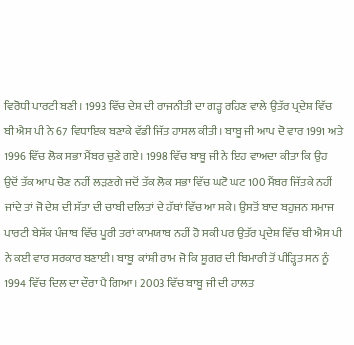ਵਿਰੋਧੀ ਪਾਰਟੀ ਬਣੀ। 1993 ਵਿੱਚ ਦੇਸ਼ ਦੀ ਰਾਜਨੀਤੀ ਦਾ ਗੜ੍ਹ ਰਹਿਣ ਵਾਲੇ ਉਤੱਰ ਪ੍ਰਦੇਸ਼ ਵਿੱਚ ਬੀ ਐਸ ਪੀ ਨੇ 67 ਵਿਧਾਇਕ ਬਣਾਕੇ ਵੱਡੀ ਜਿੱਤ ਹਾਸਲ ਕੀਤੀ। ਬਾਬੂ ਜੀ ਆਪ ਦੋ ਵਾਰ 1991 ਅਤੇ 1996 ਵਿੱਚ ਲੋਕ ਸਭਾ ਮੈਂਬਰ ਚੁਣੇ ਗਏ। 1998 ਵਿੱਚ ਬਾਬੂ ਜੀ ਨੇ ਇਹ ਵਾਅਦਾ ਕੀਤਾ ਕਿ ਉਹ ਉਦੋਂ ਤੱਕ ਆਪ ਚੋਣ ਨਹੀਂ ਲੜਣਗੇ ਜਦੋਂ ਤੱਕ ਲੋਕ ਸਭਾ ਵਿੱਚ ਘਟੋ ਘਟ 100 ਮੈਂਬਰ ਜਿੱਤਕੇ ਨਹੀਂ ਜਾਂਦੇ ਤਾਂ ਜੋ ਦੇਸ਼ ਦੀ ਸੱਤਾ ਦੀ ਚਾਬੀ ਦਲਿਤਾਂ ਦੇ ਹੱਥਾਂ ਵਿੱਚ ਆ ਸਕੇ। ਉਸਤੋਂ ਬਾਦ ਬਹੁਜਨ ਸਮਾਜ ਪਾਰਟੀ ਬੇਸੱਕ ਪੰਜਾਬ ਵਿੱਚ ਪੂਰੀ ਤਰਾਂ ਕਾਮਯਾਬ ਨਹੀਂ ਹੋ ਸਕੀ ਪਰ ਉਤੱਰ ਪ੍ਰਦੇਸ਼ ਵਿੱਚ ਬੀ ਐਸ ਪੀ ਨੇ ਕਈ ਵਾਰ ਸਰਕਾਰ ਬਣਾਈ। ਬਾਬੂ  ਕਾਂਸ਼ੀ ਰਾਮ ਜੋ ਕਿ ਸ਼ੂਗਰ ਦੀ ਬਿਮਾਰੀ ਤੋਂ ਪੀੜ੍ਹਿਤ ਸਨ ਨੂੰ 1994 ਵਿੱਚ ਦਿਲ ਦਾ ਦੌਰਾ ਪੈ ਗਿਆ। 2003 ਵਿੱਚ ਬਾਬੂ ਜੀ ਦੀ ਹਾਲਤ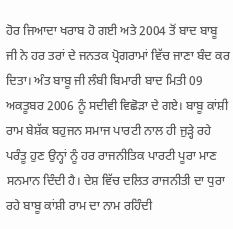ਹੋਰ ਜਿਆਦਾ ਖਰਾਬ ਹੋ ਗਈ ਅਤੇ 2004 ਤੋਂ ਬਾਦ ਬਾਬੂ ਜੀ ਨੇ ਹਰ ਤਰਾਂ ਦੇ ਜਨਤਕ ਪ੍ਰੋਗਰਾਮਾਂ ਵਿੱਚ ਜਾਣਾ ਬੰਦ ਕਰ ਦਿਤਾ। ਅੰਤ ਬਾਬੂ ਜੀ ਲੰਬੀ ਬਿਮਾਰੀ ਬਾਦ ਮਿਤੀ 09 ਅਕਤੂਬਰ 2006 ਨੂੰ ਸਦੀਵੀ ਵਿਛੋੜਾ ਦੇ ਗਏ। ਬਾਬੂ ਕਾਂਸ਼ੀ ਰਾਮ ਬੇਸ਼ੱਕ ਬਹੁਜਨ ਸਮਾਜ ਪਾਰਟੀ ਨਾਲ ਹੀ ਜੁੜ੍ਹੇ ਰਹੇ ਪਰੰਤੂ ਹੁਣ ਉਨ੍ਹਾਂ ਨੂੰ ਹਰ ਰਾਜਨੀਤਿਕ ਪਾਰਟੀ ਪੂਰਾ ਮਾਣ ਸਨਮਾਨ ਦਿੰਦੀ ਹੈ। ਦੇਸ਼ ਵਿੱਚ ਦਲਿਤ ਰਾਜਨੀਤੀ ਦਾ ਧੁਰਾ ਰਹੇ ਬਾਬੂ ਕਾਂਸ਼ੀ ਰਾਮ ਦਾ ਨਾਮ ਰਹਿੰਦੀ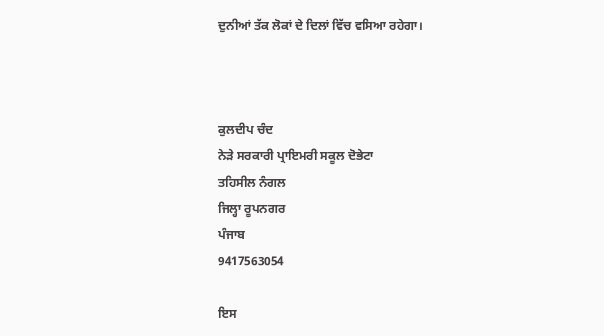ਦੁਨੀਆਂ ਤੱਕ ਲੋਕਾਂ ਦੇ ਦਿਲਾਂ ਵਿੱਚ ਵਸਿਆ ਰਹੇਗਾ।



ਕੁਲਦੀਪ ਚੰਦ
ਨੇੜੇ ਸਰਕਾਰੀ ਪ੍ਰਾਇਮਰੀ ਸਕੂਲ ਦੋਭੇਟਾ
ਤਹਿਸੀਲ ਨੰਗਲ
ਜਿਲ੍ਹਾ ਰੂਪਨਗਰ
ਪੰਜਾਬ
9417563054

ਇਸ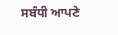ਸਬੰਧੀ ਆਪਣੇ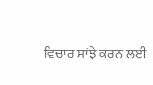ਵਿਚਾਰ ਸਾਂਝੇ ਕਰਨ ਲਈ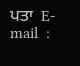ਪਤਾ  E-mail  :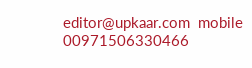editor@upkaar.com  mobile 00971506330466